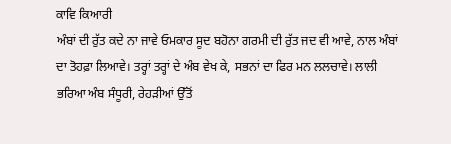ਕਾਵਿ ਕਿਆਰੀ
ਅੰਬਾਂ ਦੀ ਰੁੱਤ ਕਦੇ ਨਾ ਜਾਵੇ ਓਮਕਾਰ ਸੂਦ ਬਹੋਨਾ ਗਰਮੀ ਦੀ ਰੁੱਤ ਜਦ ਵੀ ਆਵੇ, ਨਾਲ ਅੰਬਾਂ ਦਾ ਤੋਹਫ਼ਾ ਲਿਆਵੇ। ਤਰ੍ਹਾਂ ਤਰ੍ਹਾਂ ਦੇ ਅੰਬ ਵੇਖ ਕੇ, ਸਭਨਾਂ ਦਾ ਫਿਰ ਮਨ ਲਲਚਾਵੇ। ਲਾਲੀ ਭਰਿਆ ਅੰਬ ਸੰਧੂਰੀ, ਰੇਹੜੀਆਂ ਉੱਤੋਂ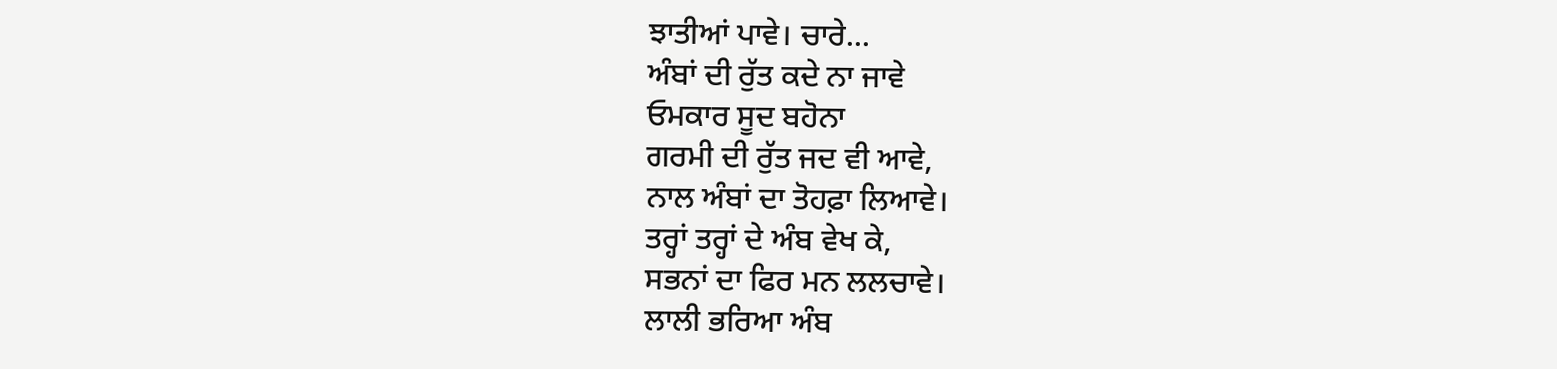ਝਾਤੀਆਂ ਪਾਵੇ। ਚਾਰੇ...
ਅੰਬਾਂ ਦੀ ਰੁੱਤ ਕਦੇ ਨਾ ਜਾਵੇ
ਓਮਕਾਰ ਸੂਦ ਬਹੋਨਾ
ਗਰਮੀ ਦੀ ਰੁੱਤ ਜਦ ਵੀ ਆਵੇ,
ਨਾਲ ਅੰਬਾਂ ਦਾ ਤੋਹਫ਼ਾ ਲਿਆਵੇ।
ਤਰ੍ਹਾਂ ਤਰ੍ਹਾਂ ਦੇ ਅੰਬ ਵੇਖ ਕੇ,
ਸਭਨਾਂ ਦਾ ਫਿਰ ਮਨ ਲਲਚਾਵੇ।
ਲਾਲੀ ਭਰਿਆ ਅੰਬ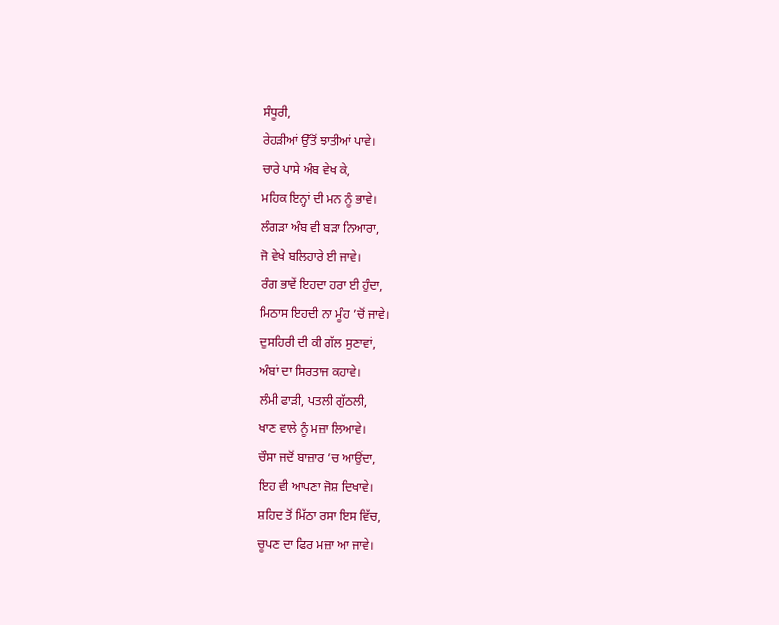ਸੰਧੂਰੀ,
ਰੇਹੜੀਆਂ ਉੱਤੋਂ ਝਾਤੀਆਂ ਪਾਵੇ।
ਚਾਰੇ ਪਾਸੇ ਅੰਬ ਵੇਖ ਕੇ,
ਮਹਿਕ ਇਨ੍ਹਾਂ ਦੀ ਮਨ ਨੂੰ ਭਾਵੇ।
ਲੰਗੜਾ ਅੰਬ ਵੀ ਬੜਾ ਨਿਆਰਾ,
ਜੋ ਵੇਖੇ ਬਲਿਹਾਰੇ ਈ ਜਾਵੇ।
ਰੰਗ ਭਾਵੇਂ ਇਹਦਾ ਹਰਾ ਈ ਹੁੰਦਾ,
ਮਿਠਾਸ ਇਹਦੀ ਨਾ ਮੂੰਹ ’ਚੋਂ ਜਾਵੇ।
ਦੁਸਹਿਰੀ ਦੀ ਕੀ ਗੱਲ ਸੁਣਾਵਾਂ,
ਅੰਬਾਂ ਦਾ ਸਿਰਤਾਜ ਕਹਾਵੇ।
ਲੰਮੀ ਫਾੜੀ, ਪਤਲੀ ਗੁੱਠਲੀ,
ਖਾਣ ਵਾਲੇ ਨੂੰ ਮਜ਼ਾ ਲਿਆਵੇ।
ਚੌਸਾ ਜਦੋਂ ਬਾਜ਼ਾਰ ’ਚ ਆਉਂਦਾ,
ਇਹ ਵੀ ਆਪਣਾ ਜੋਸ਼ ਦਿਖਾਵੇ।
ਸ਼ਹਿਦ ਤੋਂ ਮਿੱਠਾ ਰਸਾ ਇਸ ਵਿੱਚ,
ਚੂਪਣ ਦਾ ਫਿਰ ਮਜ਼ਾ ਆ ਜਾਵੇ।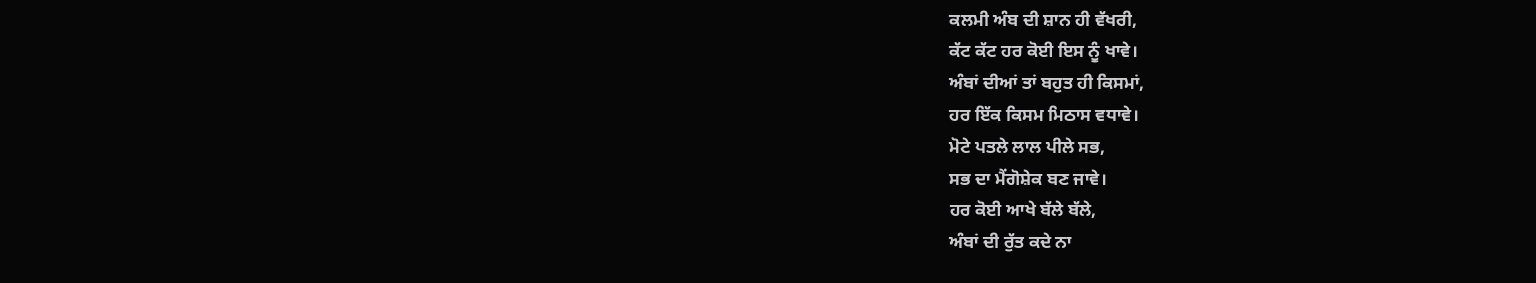ਕਲਮੀ ਅੰਬ ਦੀ ਸ਼ਾਨ ਹੀ ਵੱਖਰੀ,
ਕੱਟ ਕੱਟ ਹਰ ਕੋਈ ਇਸ ਨੂੰ ਖਾਵੇ।
ਅੰਬਾਂ ਦੀਆਂ ਤਾਂ ਬਹੁਤ ਹੀ ਕਿਸਮਾਂ,
ਹਰ ਇੱਕ ਕਿਸਮ ਮਿਠਾਸ ਵਧਾਵੇ।
ਮੋਟੇ ਪਤਲੇ ਲਾਲ ਪੀਲੇ ਸਭ,
ਸਭ ਦਾ ਮੈਂਗੋਸ਼ੇਕ ਬਣ ਜਾਵੇ।
ਹਰ ਕੋਈ ਆਖੇ ਬੱਲੇ ਬੱਲੇ,
ਅੰਬਾਂ ਦੀ ਰੁੱਤ ਕਦੇ ਨਾ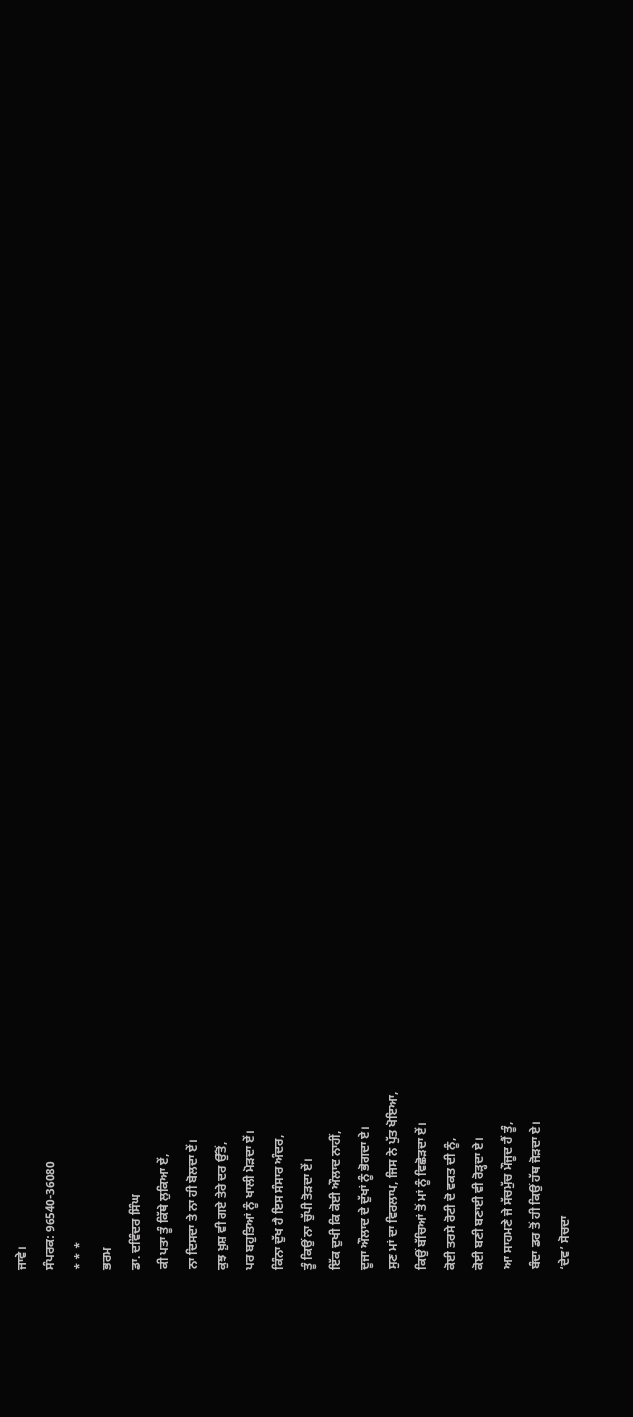ਜਾਵੇ।
ਸੰਪਰਕ: 96540-36080
* * *
ਭਰਮ
ਡਾ. ਦਵਿੰਦਰ ਸਿੰਘ
ਕੀ ਪਤਾ ਤੂੰ ਕਿੱਥੇ ਲੁਕਿਆ ਏਂ,
ਨਾ ਦਿਸਦਾ ਤੇ ਨਾ ਹੀ ਬੋਲਦਾ ਏਂ।
ਕੁਝ ਖ਼ੁਸ਼ ਵੀ ਗਏ ਤੇਰੇ ਦਰ ਉੱਤੋਂ,
ਪਰ ਬਹੁਤਿਆਂ ਨੂੰ ਖਾਲੀ ਮੋੜਦਾ ਏਂ।
ਕਿੰਨਾ ਦੁੱਖ ਹੈ ਇਸ ਸੰਸਾਰ ਅੰਦਰ,
ਤੂੰ ਕਿਉਂ ਨਾ ਚੁੱਪੀ ਤੋੜਦਾ ਏਂ।
ਇੱਕ ਦੁਖੀ ਕਿ ਕੋਈ ਔਲਾਦ ਨਾਹੀਂ,
ਦੂਜਾ ਔਲਾਦ ਦੇ ਦੁੱਖਾਂ ਨੂੰ ਭੋਗਦਾ ਏ।
ਸੁਣ ਮਾਂ ਦਾ ਵਿਰਲਾਪ, ਜਿਸ ਨੇ ਪੁੱਤ ਖੋਇਆ,
ਕਿਉਂ ਬੱਚਿਆਂ ਤੋਂ ਮਾਂ ਨੂੰ ਵਿਛੋੜਦਾ ਏਂ।
ਕੋਈ ਤਰਸੇ ਰੋਟੀ ਦੋ ਵਕਤ ਦੀ ਨੂੰ,
ਕੋਈ ਬਣੀ ਬਣਾਈ ਵੀ ਰੋੜ੍ਹਦਾ ਏ।
ਆ ਸਾਹਮਣੇ ਜੇ ਸੱਚਮੁੱਚ ਮੌਜੂਦ ਹੈਂ ਤੂੰ,
ਬੰਦਾ ਡਰ ਤੋਂ ਹੀ ਕਿਉਂ ਹੱਥ ਜੋੜਦਾ ਏ।
‘ਦੇਵ’ ਸੋਚਦਾ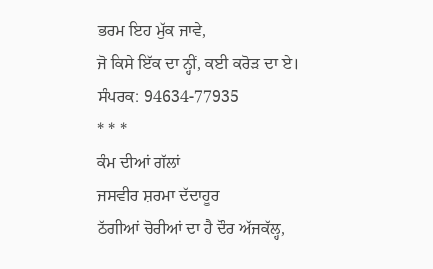ਭਰਮ ਇਹ ਮੁੱਕ ਜਾਵੇ,
ਜੋ ਕਿਸੇ ਇੱਕ ਦਾ ਨ੍ਹੀਂ, ਕਈ ਕਰੋੜ ਦਾ ਏ।
ਸੰਪਰਕ: 94634-77935
* * *
ਕੰਮ ਦੀਆਂ ਗੱਲਾਂ
ਜਸਵੀਰ ਸ਼ਰਮਾ ਦੱਦਾਹੂਰ
ਠੱਗੀਆਂ ਚੋਰੀਆਂ ਦਾ ਹੈ ਦੌਰ ਅੱਜਕੱਲ੍ਹ,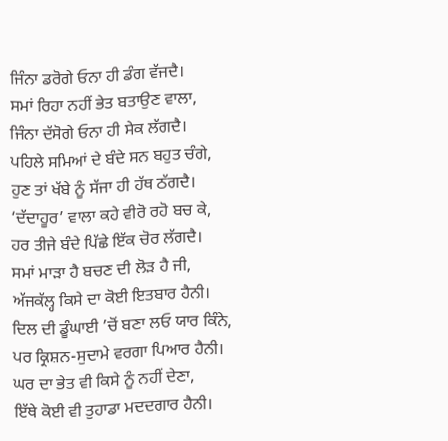ਜਿੰਨਾ ਡਰੋਗੇ ਓਨਾ ਹੀ ਡੰਗ ਵੱਜਦੈ।
ਸਮਾਂ ਰਿਹਾ ਨਹੀਂ ਭੇਤ ਬਤਾਉਣ ਵਾਲਾ,
ਜਿੰਨਾ ਦੱਸੋਗੇ ਓਨਾ ਹੀ ਸੇਕ ਲੱਗਦੈ।
ਪਹਿਲੇ ਸਮਿਆਂ ਦੇ ਬੰਦੇ ਸਨ ਬਹੁਤ ਚੰਗੇ,
ਹੁਣ ਤਾਂ ਖੱਬੇ ਨੂੰ ਸੱਜਾ ਹੀ ਹੱਥ ਠੱਗਦੈ।
‘ਦੱਦਾਹੂਰ’ ਵਾਲਾ ਕਹੇ ਵੀਰੋ ਰਹੋ ਬਚ ਕੇ,
ਹਰ ਤੀਜੇ ਬੰਦੇ ਪਿੱਛੇ ਇੱਕ ਚੋਰ ਲੱਗਦੈ।
ਸਮਾਂ ਮਾੜਾ ਹੈ ਬਚਣ ਦੀ ਲੋੜ ਹੈ ਜੀ,
ਅੱਜਕੱਲ੍ਹ ਕਿਸੇ ਦਾ ਕੋਈ ਇਤਬਾਰ ਹੈਨੀ।
ਦਿਲ ਦੀ ਡੂੰਘਾਈ ’ਚੋਂ ਬਣਾ ਲਓ ਯਾਰ ਕਿੰਨੇ,
ਪਰ ਕ੍ਰਿਸ਼ਨ-ਸੁਦਾਮੇ ਵਰਗਾ ਪਿਆਰ ਹੈਨੀ।
ਘਰ ਦਾ ਭੇਤ ਵੀ ਕਿਸੇ ਨੂੰ ਨਹੀਂ ਦੇਣਾ,
ਇੱਥੇ ਕੋਈ ਵੀ ਤੁਹਾਡਾ ਮਦਦਗਾਰ ਹੈਨੀ।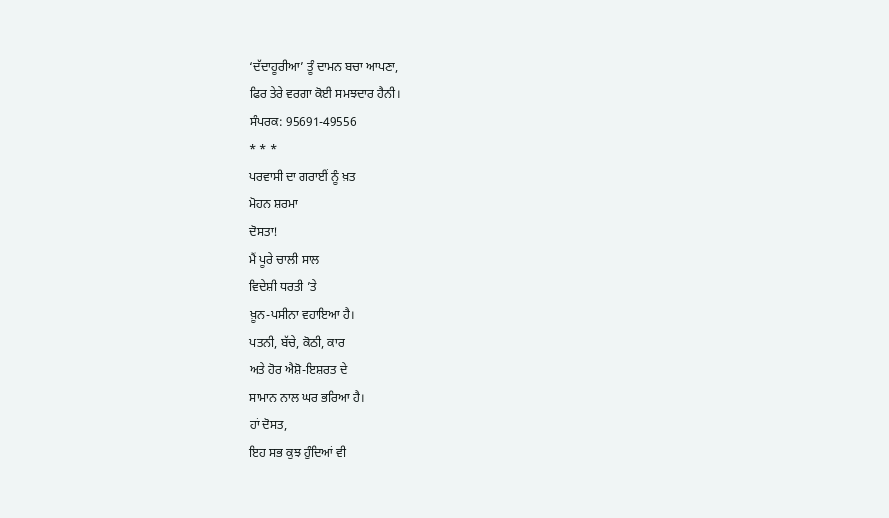‘ਦੱਦਾਹੂਰੀਆ’ ਤੂੰ ਦਾਮਨ ਬਚਾ ਆਪਣਾ,
ਫਿਰ ਤੇਰੇ ਵਰਗਾ ਕੋਈ ਸਮਝਦਾਰ ਹੈਨੀ।
ਸੰਪਰਕ: 95691-49556
* * *
ਪਰਵਾਸੀ ਦਾ ਗਰਾਈਂ ਨੂੰ ਖ਼ਤ
ਮੋਹਨ ਸ਼ਰਮਾ
ਦੋਸਤਾ!
ਮੈਂ ਪੂਰੇ ਚਾਲੀ ਸਾਲ
ਵਿਦੇਸ਼ੀ ਧਰਤੀ ’ਤੇ
ਖ਼ੂਨ-ਪਸੀਨਾ ਵਹਾਇਆ ਹੈ।
ਪਤਨੀ, ਬੱਚੇ, ਕੋਠੀ, ਕਾਰ
ਅਤੇ ਹੋਰ ਐਸ਼ੋ-ਇਸ਼ਰਤ ਦੇ
ਸਾਮਾਨ ਨਾਲ ਘਰ ਭਰਿਆ ਹੈ।
ਹਾਂ ਦੋਸਤ,
ਇਹ ਸਭ ਕੁਝ ਹੁੰਦਿਆਂ ਵੀ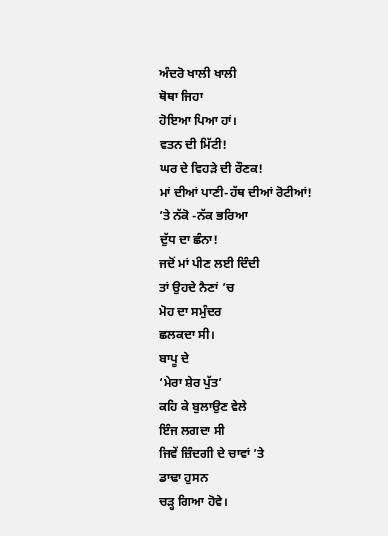ਅੰਦਰੋ ਖਾਲੀ ਖਾਲੀ
ਥੋਥਾ ਜਿਹਾ
ਹੋਇਆ ਪਿਆ ਹਾਂ।
ਵਤਨ ਦੀ ਮਿੱਟੀ!
ਘਰ ਦੇ ਵਿਹੜੇ ਦੀ ਰੌਣਕ!
ਮਾਂ ਦੀਆਂ ਪਾਣੀ-ਹੱਥ ਦੀਆਂ ਰੋਟੀਆਂ!
’ਤੇ ਨੱਕੋ -ਨੱਕ ਭਰਿਆ
ਦੁੱਧ ਦਾ ਛੰਨਾ!
ਜਦੋਂ ਮਾਂ ਪੀਣ ਲਈ ਦਿੰਦੀ
ਤਾਂ ਉਹਦੇ ਨੈਣਾਂ ’ਚ
ਮੋਹ ਦਾ ਸਮੁੰਦਰ
ਛਲਕਦਾ ਸੀ।
ਬਾਪੂ ਦੇ
‘ਮੇਰਾ ਸ਼ੇਰ ਪੁੱਤ’
ਕਹਿ ਕੇ ਬੁਲਾਉਣ ਵੇਲੇ
ਇੰਜ ਲਗਦਾ ਸੀ
ਜਿਵੇਂ ਜ਼ਿੰਦਗੀ ਦੇ ਚਾਵਾਂ ’ਤੇ
ਡਾਢਾ ਹੁਸਨ
ਚੜ੍ਹ ਗਿਆ ਹੋਵੇ।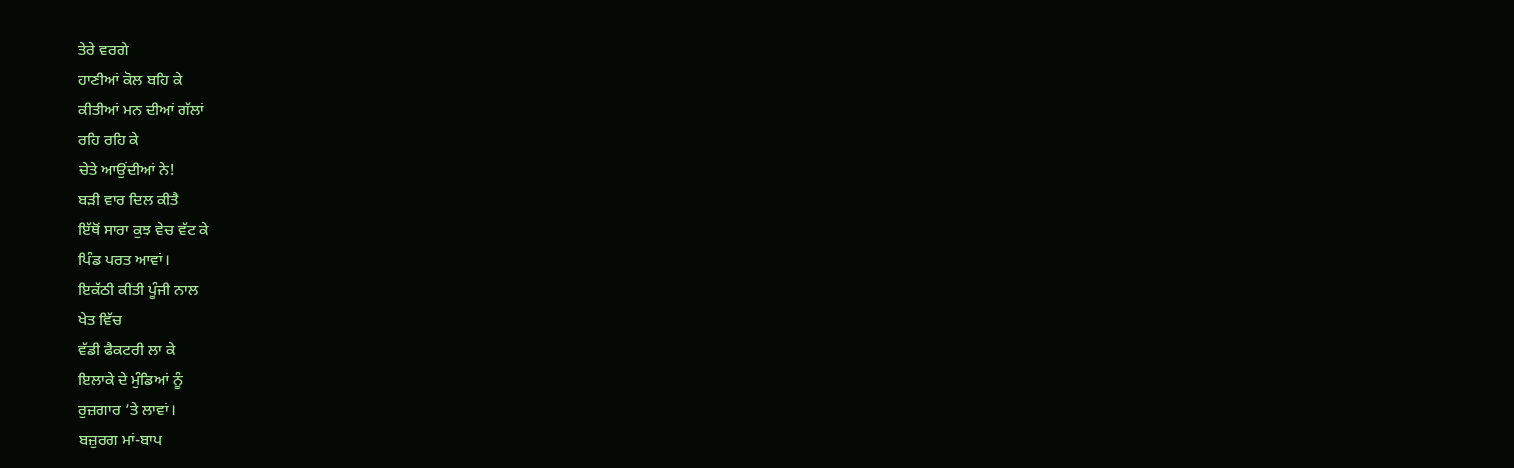ਤੇਰੇ ਵਰਗੇ
ਹਾਣੀਆਂ ਕੋਲ ਬਹਿ ਕੇ
ਕੀਤੀਆਂ ਮਨ ਦੀਆਂ ਗੱਲਾਂ
ਰਹਿ ਰਹਿ ਕੇ
ਚੇਤੇ ਆਉਂਦੀਆਂ ਨੇ!
ਬੜੀ ਵਾਰ ਦਿਲ ਕੀਤੈ
ਇੱਥੋਂ ਸਾਰਾ ਕੁਝ ਵੇਚ ਵੱਟ ਕੇ
ਪਿੰਡ ਪਰਤ ਆਵਾਂ।
ਇਕੱਠੀ ਕੀਤੀ ਪੂੰਜੀ ਨਾਲ
ਖੇਤ ਵਿੱਚ
ਵੱਡੀ ਫੈਕਟਰੀ ਲਾ ਕੇ
ਇਲਾਕੇ ਦੇ ਮੁੰਡਿਆਂ ਨੂੰ
ਰੁਜ਼ਗਾਰ ’ਤੇ ਲਾਵਾਂ।
ਬਜ਼ੁਰਗ ਮਾਂ-ਬਾਪ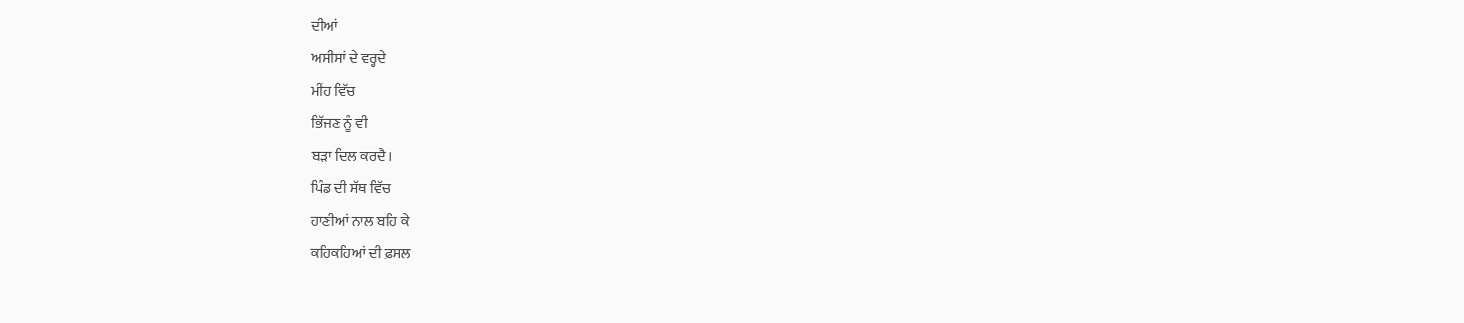ਦੀਆਂ
ਅਸੀਸਾਂ ਦੇ ਵਰ੍ਹਦੇ
ਮੀਂਹ ਵਿੱਚ
ਭਿੱਜਣ ਨੂੰ ਵੀ
ਬੜਾ ਦਿਲ ਕਰਦੈ।
ਪਿੰਡ ਦੀ ਸੱਥ ਵਿੱਚ
ਹਾਣੀਆਂ ਨਾਲ ਬਹਿ ਕੇ
ਕਹਿਕਹਿਆਂ ਦੀ ਫ਼ਸਲ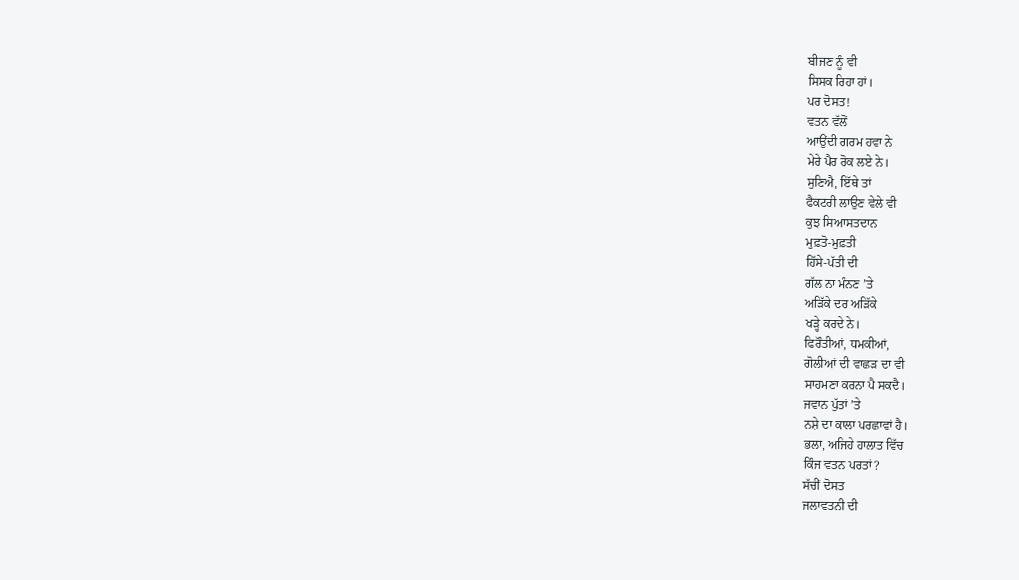ਬੀਜਣ ਨੂੰ ਵੀ
ਸਿਸਕ ਰਿਹਾ ਹਾਂ।
ਪਰ ਦੋਸਤ!
ਵਤਨ ਵੱਲੋਂ
ਆਉਂਦੀ ਗਰਮ ਹਵਾ ਨੇ
ਮੇਰੇ ਪੈਰ ਰੋਕ ਲਏ ਨੇ।
ਸੁਣਿਐ, ਇੱਥੇ ਤਾਂ
ਫੈਕਟਰੀ ਲਾਉਣ ਵੇਲੇ ਵੀ
ਕੁਝ ਸਿਆਸਤਦਾਨ
ਮੁਫ਼ਤੋ-ਮੁਫ਼ਤੀ
ਹਿੱਸੇ-ਪੱਤੀ ਦੀ
ਗੱਲ ਨਾ ਮੰਨਣ ’ਤੇ
ਅੜਿੱਕੇ ਦਰ ਅੜਿੱਕੇ
ਖੜ੍ਹੇ ਕਰਦੇ ਨੇ।
ਫਿਰੌਤੀਆਂ, ਧਮਕੀਆਂ,
ਗੋਲੀਆਂ ਦੀ ਵਾਛੜ ਦਾ ਵੀ
ਸਾਹਮਣਾ ਕਰਨਾ ਪੈ ਸਕਦੈ।
ਜਵਾਨ ਪੁੱਤਾਂ ’ਤੇ
ਨਸ਼ੇ ਦਾ ਕਾਲਾ ਪਰਛਾਵਾਂ ਹੈ।
ਭਲਾ, ਅਜਿਹੇ ਹਾਲਾਤ ਵਿੱਚ
ਕਿੰਜ ਵਤਨ ਪਰਤਾਂ?
ਸੱਚੀਂ ਦੋਸਤ
ਜਲਾਵਤਨੀ ਦੀ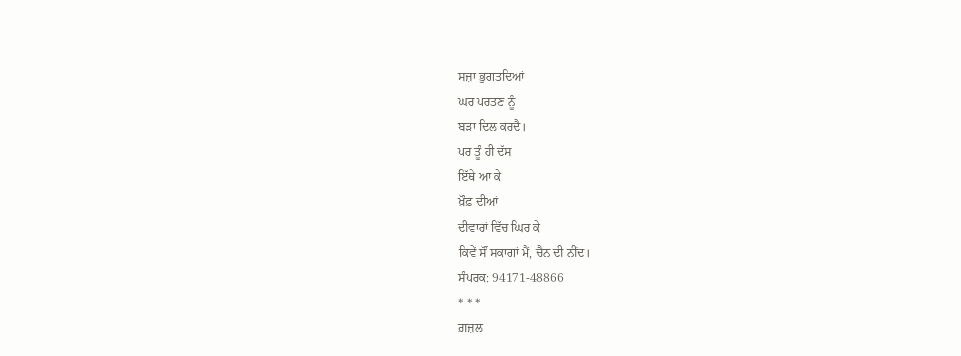ਸਜ਼ਾ ਭੁਗਤਦਿਆਂ
ਘਰ ਪਰਤਣ ਨੂੰ
ਬੜਾ ਦਿਲ ਕਰਦੈ।
ਪਰ ਤੂੰ ਹੀ ਦੱਸ
ਇੱਥੇ ਆ ਕੇ
ਖ਼ੌਫ਼ ਦੀਆਂ
ਦੀਵਾਰਾਂ ਵਿੱਚ ਘਿਰ ਕੇ
ਕਿਵੇਂ ਸੌਂ ਸਕਾਗਾਂ ਮੈਂ, ਚੈਨ ਦੀ ਨੀਂਦ।
ਸੰਪਰਕ: 94171-48866
* * *
ਗ਼ਜ਼ਲ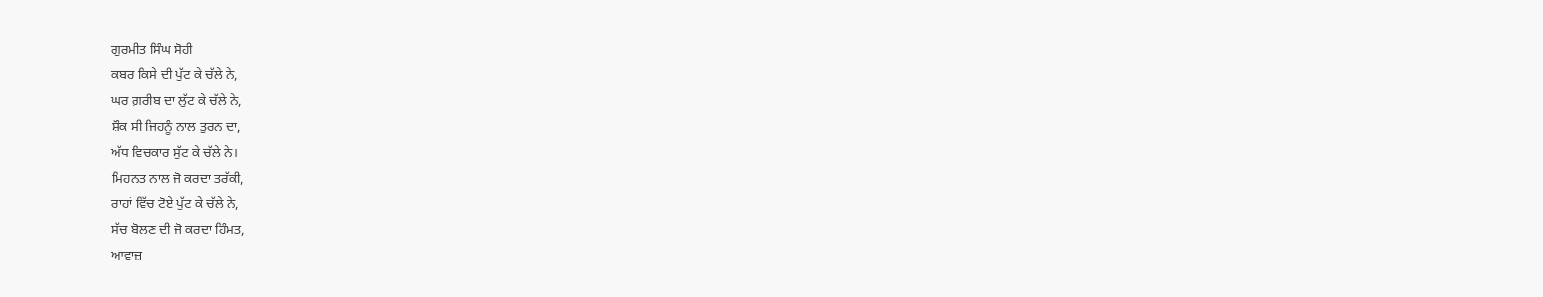ਗੁਰਮੀਤ ਸਿੰਘ ਸੋਹੀ
ਕਬਰ ਕਿਸੇ ਦੀ ਪੁੱਟ ਕੇ ਚੱਲੇ ਨੇ,
ਘਰ ਗ਼ਰੀਬ ਦਾ ਲੁੱਟ ਕੇ ਚੱਲੇ ਨੇ,
ਸ਼ੌਕ ਸੀ ਜਿਹਨੂੰ ਨਾਲ ਤੁਰਨ ਦਾ,
ਅੱਧ ਵਿਚਕਾਰ ਸੁੱਟ ਕੇ ਚੱਲੇ ਨੇ।
ਮਿਹਨਤ ਨਾਲ ਜੋ ਕਰਦਾ ਤਰੱਕੀ,
ਰਾਹਾਂ ਵਿੱਚ ਟੋਏ ਪੁੱਟ ਕੇ ਚੱਲੇ ਨੇ,
ਸੱਚ ਬੋਲਣ ਦੀ ਜੋ ਕਰਦਾ ਹਿੰਮਤ,
ਆਵਾਜ਼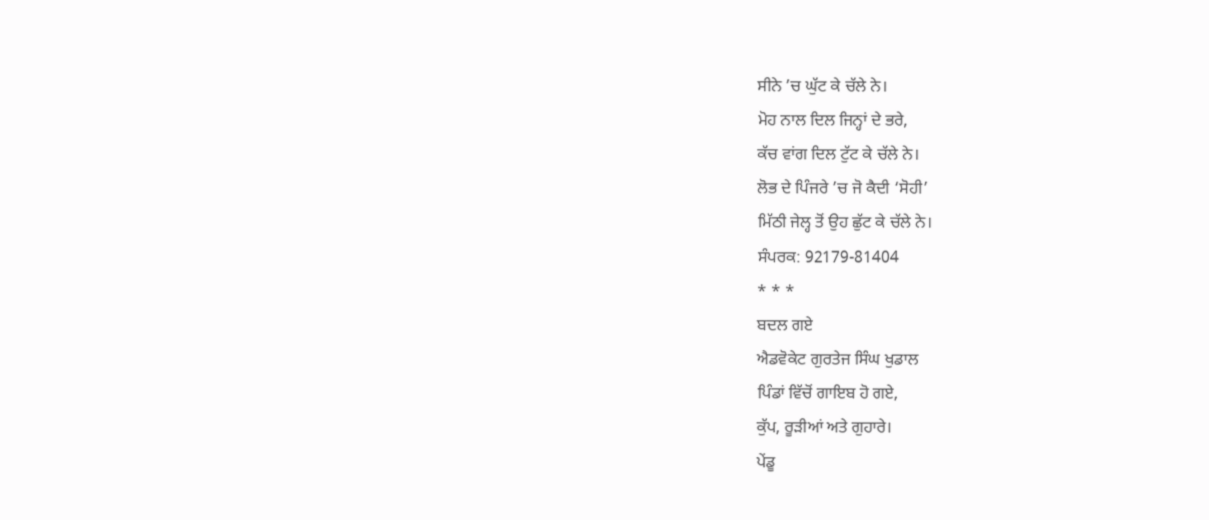ਸੀਨੇ ’ਚ ਘੁੱਟ ਕੇ ਚੱਲੇ ਨੇ।
ਮੋਹ ਨਾਲ ਦਿਲ ਜਿਨ੍ਹਾਂ ਦੇ ਭਰੇ,
ਕੱਚ ਵਾਂਗ ਦਿਲ ਟੁੱਟ ਕੇ ਚੱਲੇ ਨੇ।
ਲੋਭ ਦੇ ਪਿੰਜਰੇ ’ਚ ਜੋ ਕੈਦੀ ‘ਸੋਹੀ’
ਮਿੱਠੀ ਜੇਲ੍ਹ ਤੋਂ ਉਹ ਛੁੱਟ ਕੇ ਚੱਲੇ ਨੇ।
ਸੰਪਰਕ: 92179-81404
* * *
ਬਦਲ ਗਏ
ਐਡਵੋਕੇਟ ਗੁਰਤੇਜ ਸਿੰਘ ਖੁਡਾਲ
ਪਿੰਡਾਂ ਵਿੱਚੋਂ ਗਾਇਬ ਹੋ ਗਏ,
ਕੁੱਪ, ਰੂੜੀਆਂ ਅਤੇ ਗੁਹਾਰੇ।
ਪੇਂਡੂ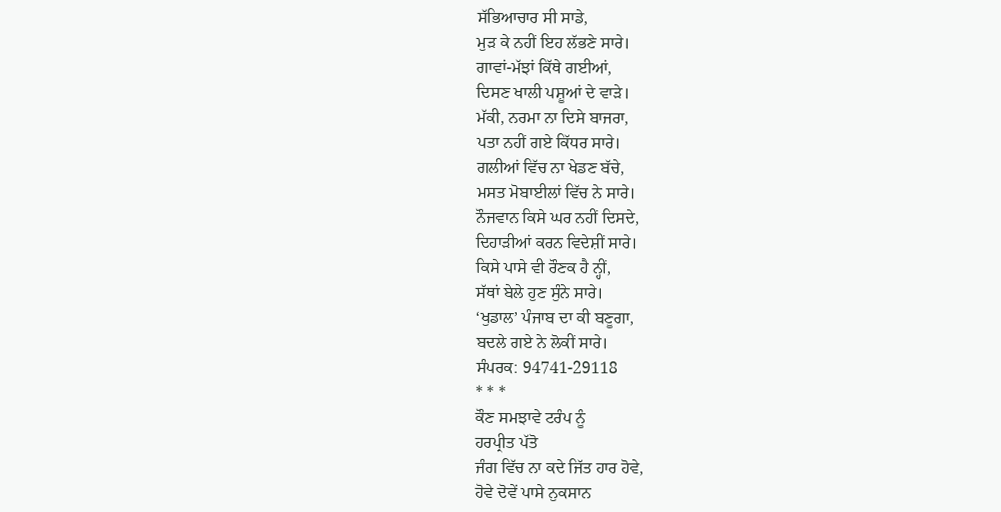ਸੱਭਿਆਚਾਰ ਸੀ ਸਾਡੇ,
ਮੁੜ ਕੇ ਨਹੀਂ ਇਹ ਲੱਭਣੇ ਸਾਰੇ।
ਗਾਵਾਂ-ਮੱਝਾਂ ਕਿੱਥੇ ਗਈਆਂ,
ਦਿਸਣ ਖਾਲੀ ਪਸ਼ੂਆਂ ਦੇ ਵਾੜੇ।
ਮੱਕੀ, ਨਰਮਾ ਨਾ ਦਿਸੇ ਬਾਜਰਾ,
ਪਤਾ ਨਹੀਂ ਗਏ ਕਿੱਧਰ ਸਾਰੇ।
ਗਲੀਆਂ ਵਿੱਚ ਨਾ ਖੇਡਣ ਬੱਚੇ,
ਮਸਤ ਮੋਬਾਈਲਾਂ ਵਿੱਚ ਨੇ ਸਾਰੇ।
ਨੌਜਵਾਨ ਕਿਸੇ ਘਰ ਨਹੀਂ ਦਿਸਦੇ,
ਦਿਹਾੜੀਆਂ ਕਰਨ ਵਿਦੇਸ਼ੀਂ ਸਾਰੇ।
ਕਿਸੇ ਪਾਸੇ ਵੀ ਰੌਣਕ ਹੈ ਨ੍ਹੀਂ,
ਸੱਥਾਂ ਬੇਲੇ ਹੁਣ ਸੁੰਨੇ ਸਾਰੇ।
‘ਖੁਡਾਲ’ ਪੰਜਾਬ ਦਾ ਕੀ ਬਣੂਗਾ,
ਬਦਲੇ ਗਏ ਨੇ ਲੋਕੀਂ ਸਾਰੇ।
ਸੰਪਰਕ: 94741-29118
* * *
ਕੌਣ ਸਮਝਾਵੇ ਟਰੰਪ ਨੂੰ
ਹਰਪ੍ਰੀਤ ਪੱਤੋ
ਜੰਗ ਵਿੱਚ ਨਾ ਕਦੇ ਜਿੱਤ ਹਾਰ ਹੋਵੇ,
ਹੋਵੇ ਦੋਵੇਂ ਪਾਸੇ ਨੁਕਸਾਨ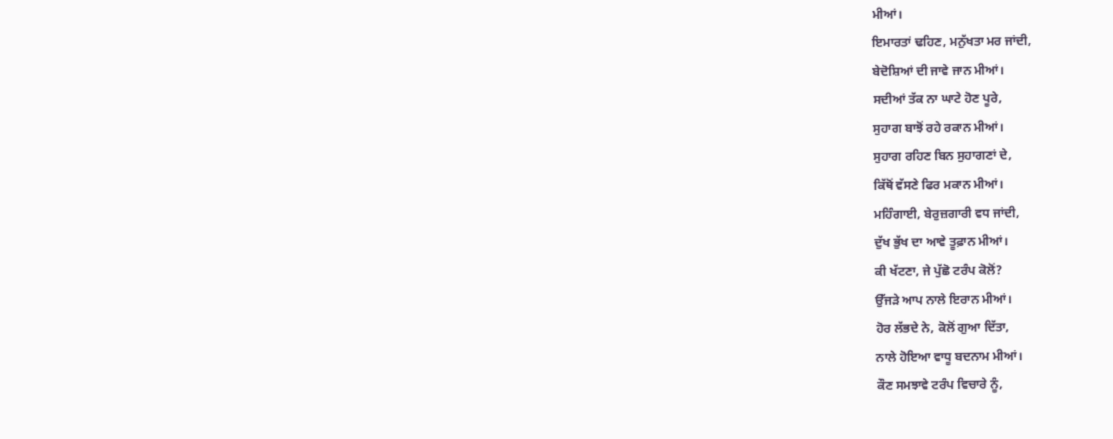ਮੀਆਂ।
ਇਮਾਰਤਾਂ ਢਹਿਣ, ਮਨੁੱਖਤਾ ਮਰ ਜਾਂਦੀ,
ਬੇਦੋਸ਼ਿਆਂ ਦੀ ਜਾਵੇ ਜਾਨ ਮੀਆਂ।
ਸਦੀਆਂ ਤੱਕ ਨਾ ਘਾਟੇ ਹੋਣ ਪੂਰੇ,
ਸੁਹਾਗ ਬਾਝੋਂ ਰਹੇ ਰਕਾਨ ਮੀਆਂ।
ਸੁਹਾਗ ਰਹਿਣ ਬਿਨ ਸੁਹਾਗਣਾਂ ਦੇ,
ਕਿੱਥੋਂ ਵੱਸਣੇ ਫਿਰ ਮਕਾਨ ਮੀਆਂ।
ਮਹਿੰਗਾਈ, ਬੇਰੁਜ਼ਗਾਰੀ ਵਧ ਜਾਂਦੀ,
ਦੁੱਖ ਭੁੱਖ ਦਾ ਆਵੇ ਤੂਫ਼ਾਨ ਮੀਆਂ।
ਕੀ ਖੱਟਣਾ, ਜੇ ਪੁੱਛੋ ਟਰੰਪ ਕੋਲੋਂ?
ਉੱਜੜੇ ਆਪ ਨਾਲੇ ਇਰਾਨ ਮੀਆਂ।
ਹੋਰ ਲੱਭਦੇ ਨੇ, ਕੋਲੋਂ ਗੁਆ ਦਿੱਤਾ,
ਨਾਲੇ ਹੋਇਆ ਵਾਧੂ ਬਦਨਾਮ ਮੀਆਂ।
ਕੌਣ ਸਮਝਾਵੇ ਟਰੰਪ ਵਿਚਾਰੇ ਨੂੰ,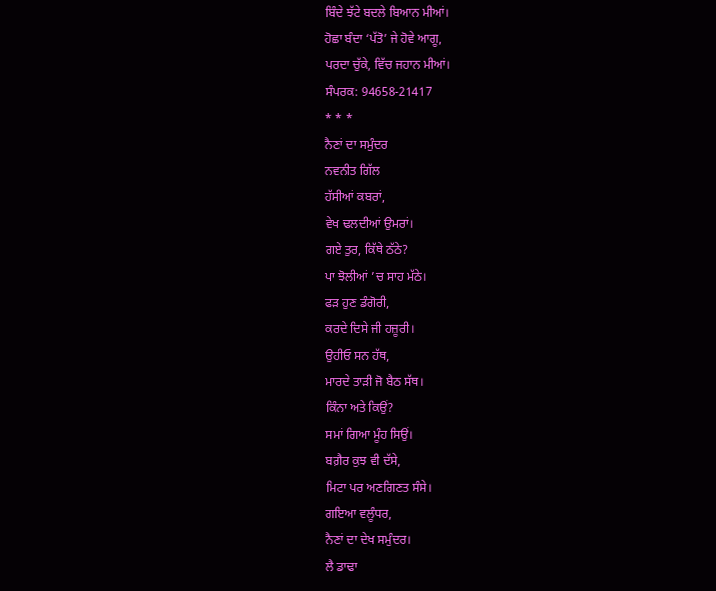ਬਿੰਦੇ ਝੱਟੇ ਬਦਲੇ ਬਿਆਨ ਮੀਆਂ।
ਹੋਛਾ ਬੰਦਾ ‘ਪੱਤੋ’ ਜੇ ਹੋਵੇ ਆਗੂ,
ਪਰਦਾ ਚੁੱਕੇ, ਵਿੱਚ ਜਹਾਨ ਮੀਆਂ।
ਸੰਪਰਕ: 94658-21417
* * *
ਨੈਣਾਂ ਦਾ ਸਮੁੰਦਰ
ਨਵਨੀਤ ਗਿੱਲ
ਹੱਸੀਆਂ ਕਬਰਾਂ,
ਵੇਖ ਢਲਦੀਆਂ ਉਮਰਾਂ।
ਗਏ ਤੁਰ, ਕਿੱਥੇ ਠੱਠੇ?
ਪਾ ਝੋਲੀਆਂ ’ਚ ਸਾਹ ਮੱਠੇ।
ਫੜ ਹੁਣ ਡੰਗੋਰੀ,
ਕਰਦੇ ਦਿਸੇ ਜੀ ਹਜ਼ੂਰੀ।
ਉਹੀਓ ਸਨ ਹੱਥ,
ਮਾਰਦੇ ਤਾੜੀ ਜੋ ਬੈਠ ਸੱਥ।
ਕਿੰਨਾ ਅਤੇ ਕਿਉਂ?
ਸਮਾਂ ਗਿਆ ਮੂੰਹ ਸਿਉਂ।
ਬਗ਼ੈਰ ਕੁਝ ਵੀ ਦੱਸੇ,
ਮਿਟਾ ਪਰ ਅਣਗਿਣਤ ਸੰਸੇ।
ਗਇਆ ਵਲੂੰਧਰ,
ਨੈਣਾਂ ਦਾ ਦੇਖ ਸਮੁੰਦਰ।
ਲੈ ਡਾਢਾ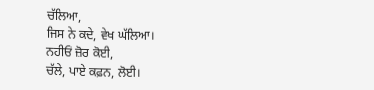ਚੱਲਿਆ,
ਜਿਸ ਨੇ ਕਦੇ, ਵੇਖ ਘੱਲਿਆ।
ਨਹੀਓਂ ਜ਼ੋਰ ਕੋਈ,
ਚੱਲੇ, ਪਾਏ ਕਫ਼ਨ, ਲੋਈ।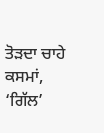ਤੋੜਦਾ ਚਾਹੇ ਕਸਮਾਂ,
‘ਗਿੱਲ’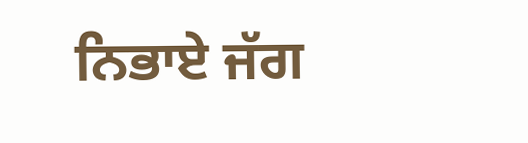ਨਿਭਾਏ ਜੱਗ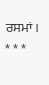ਰਸਮਾਂ।
* * *